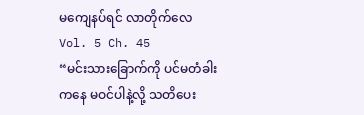မကျေနပ်ရင် လာတိုက်လေ
Vol. 5 Ch. 45
“မင်းသားခြောက်ကို ပင်မတံခါးကနေ မဝင်ပါနဲ့လို့ သတိပေး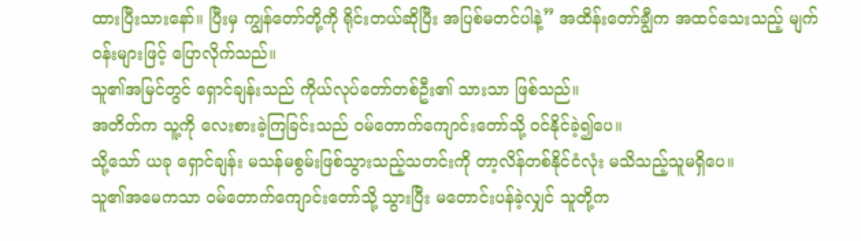ထားပြီးသားနော်။ ပြီးမှ ကျွန်တော်တို့ကို ရိုင်းတယ်ဆိုပြီး အပြစ်မတင်ပါနဲ့” အထိန်းတော်ချွီက အထင်သေးသည့် မျက်ဝန်းများဖြင့် ပြောလိုက်သည်။
သူ၏အမြင်တွင် ရှောင်ချန်းသည် ကိုယ်လုပ်တော်တစ်ဦး၏ သားသာ ဖြစ်သည်။
အတိတ်က သူ့ကို လေးစားခဲ့ကြခြင်းသည် ဝမ်တောက်ကျောင်းတော်သို့ ဝင်နိုင်ခဲ့၍ပေ။
သို့သော် ယခု ရှောင်ချန်း မသန်မစွမ်းဖြစ်သွားသည့်သတင်းကို တာ့လိန်တစ်နိုင်ငံလုံး မသိသည့်သူမရှိပေ။
သူ၏အမေကသာ ဝမ်တောက်ကျောင်းတော်သို့ သွားပြီး မတောင်းပန်ခဲ့လျှင် သူတို့က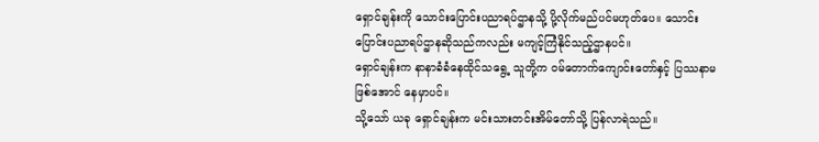ရှောင်ချန်းကို သောင်းပြောင်းပညာရပ်ဌာနသို့ ပို့လိုက်မည်ပင်မဟုတ်ပေ။ သောင်းပြောင်းပညာရပ်ဌာနဆိုသည်ကလည်း မကျင့်ကြံနိုင်သည့်ဌာနပင်။
ရှောင်ချန်းက နာနာခံခံနေထိုင်သရွေ့ သူတို့က ဝမ်တောက်ကျောင်းတော်နှင့် ပြဿနာမဖြစ်အောင် နေမှာပင်။
သို့သော် ယခု ရှောင်ချန်းက မင်းသားတင်းအိမ်တော်သို့ ပြန်လာရဲသည်။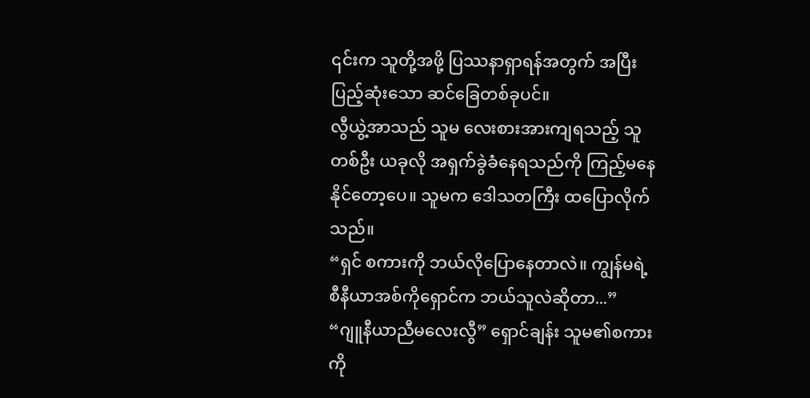၎င်းက သူတို့အဖို့ ပြဿနာရှာရန်အတွက် အပြီးပြည့်ဆုံးသော ဆင်ခြေတစ်ခုပင်။
လွီယွဲ့အာသည် သူမ လေးစားအားကျရသည့် သူတစ်ဦး ယခုလို အရှက်ခွဲခံနေရသည်ကို ကြည့်မနေနိုင်တော့ပေ။ သူမက ဒေါသတကြီး ထပြောလိုက်သည်။
“ရှင် စကားကို ဘယ်လိုပြောနေတာလဲ။ ကျွန်မရဲ့ စီနီယာအစ်ကိုရှောင်က ဘယ်သူလဲဆိုတာ...”
“ဂျူနီယာညီမလေးလွီ” ရှောင်ချန်း သူမ၏စကားကို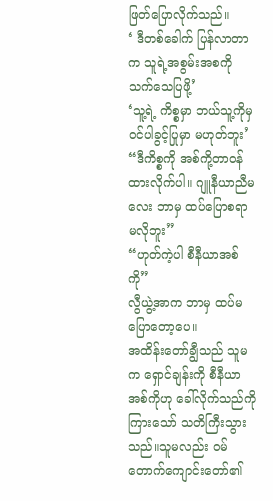ဖြတ်ပြောလိုက်သည်။
‘ ဒီတစ်ခေါက် ပြန်လာတာက သူရဲ့အစွမ်းအစကို သက်သေပြဖို့’
‘သူ့ရဲ့ ကိစ္စမှာ ဘယ်သူ့ကိုမှ ဝင်ပါခွင့်ပြုမှာ မဟုတ်ဘူး’
“ဒီကိစ္စကို အစ်ကို့တာဝန်ထားလိုက်ပါ။ ဂျူနီယာညီမလေး ဘာမှ ထပ်ပြောစရာ မလိုဘူး”
“ဟုတ်ကဲ့ပါ စီနီယာအစ်ကို”
လွီယွဲ့အာက ဘာမှ ထပ်မပြောတော့ပေ။
အထိန်းတော်ချွီသည် သူမက ရှောင်ချန်းကို စီနီယာအစ်ကိုဟု ခေါ်လိုက်သည်ကို ကြားသော် သတိကြီးသွားသည်။သူမလည်း ဝမ်တောက်ကျောင်းတော်၏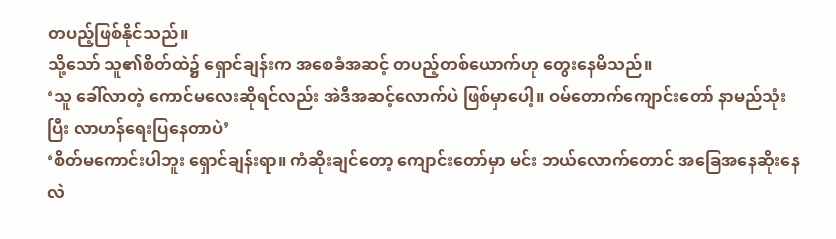တပည့်ဖြစ်နိုင်သည်။
သို့သော် သူ၏စိတ်ထဲ၌ ရှောင်ချန်းက အစေခံအဆင့် တပည့်တစ်ယောက်ဟု တွေးနေမိသည်။
‘သူ ခေါ်လာတဲ့ ကောင်မလေးဆိုရင်လည်း အဲဒီအဆင့်လောက်ပဲ ဖြစ်မှာပေါ့။ ဝမ်တောက်ကျောင်းတော် နာမည်သုံးပြီး လာဟန်ရေးပြနေတာပဲ’
‘စိတ်မကောင်းပါဘူး ရှောင်ချန်းရာ။ ကံဆိုးချင်တော့ ကျောင်းတော်မှာ မင်း ဘယ်လောက်တောင် အခြေအနေဆိုးနေလဲ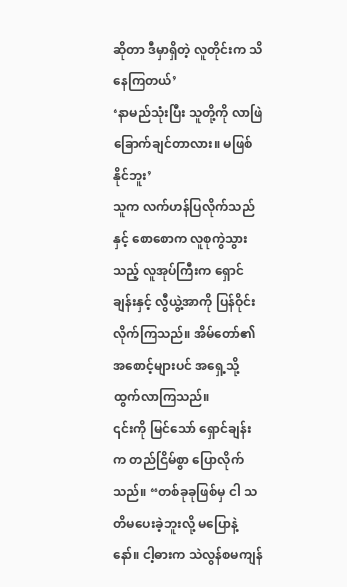ဆိုတာ ဒီမှာရှိတဲ့ လူတိုင်းက သိနေကြတယ်’
‘နာမည်သုံးပြီး သူတို့ကို လာဖြဲခြောက်ချင်တာလား။ မဖြစ်နိုင်ဘူး’
သူက လက်ဟန်ပြလိုက်သည်နှင့် စောစောက လူစုကွဲသွားသည့် လူအုပ်ကြီးက ရှောင်ချန်းနှင့် လွီယွဲ့အာကို ပြန်ဝိုင်းလိုက်ကြသည်။ အိမ်တော်၏ အစောင့်များပင် အရှေ့သို့ထွက်လာကြသည်။
၎င်းကို မြင်သော် ရှောင်ချန်းက တည်ငြိမ်စွာ ပြောလိုက်သည်။ “တစ်ခုခုဖြစ်မှ ငါ သတိမပေးခဲ့ဘူးလို့ မပြောနဲ့နော်။ ငါ့ဓားက သဲလွန်စမကျန်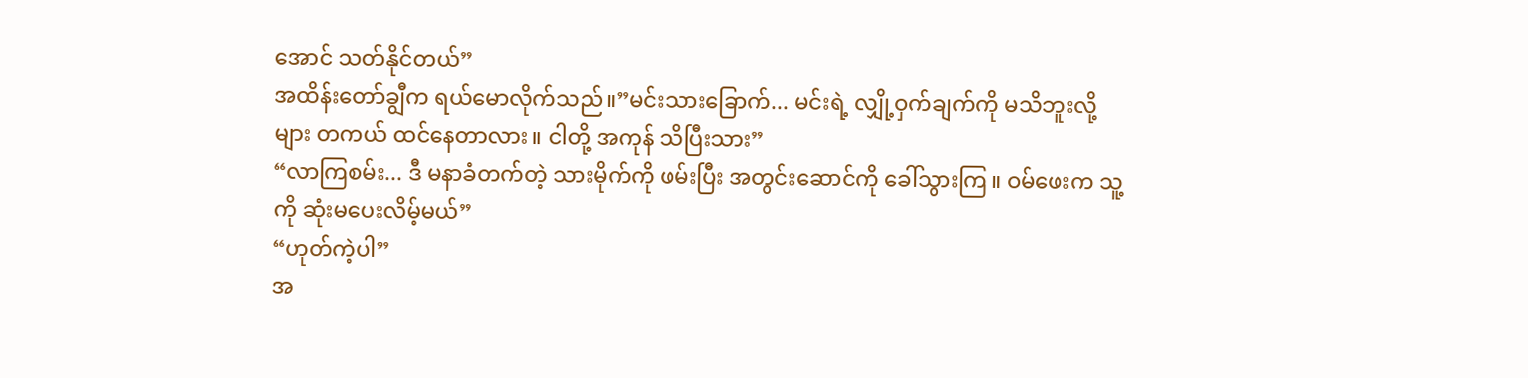အောင် သတ်နိုင်တယ်”
အထိန်းတော်ချွီက ရယ်မောလိုက်သည်။”မင်းသားခြောက်... မင်းရဲ့ လျှို့ဝှက်ချက်ကို မသိဘူးလို့များ တကယ် ထင်နေတာလား။ ငါတို့ အကုန် သိပြီးသား”
“လာကြစမ်း... ဒီ မနာခံတက်တဲ့ သားမိုက်ကို ဖမ်းပြီး အတွင်းဆောင်ကို ခေါ်သွားကြ။ ဝမ်ဖေးက သူ့ကို ဆုံးမပေးလိမ့်မယ်”
“ဟုတ်ကဲ့ပါ”
အ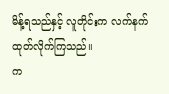မိန့်ရသည်နှင့် လူတိုင်းက လက်နက် ထုတ်လိုက်ကြသည်။
က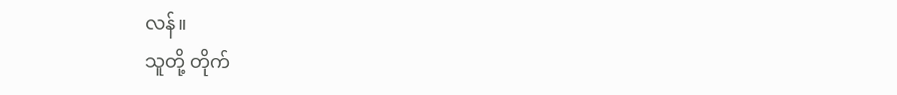လန်။
သူတို့ တိုက်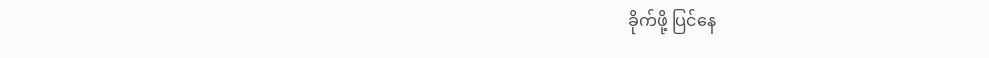ခိုက်ဖို့ ပြင်နေ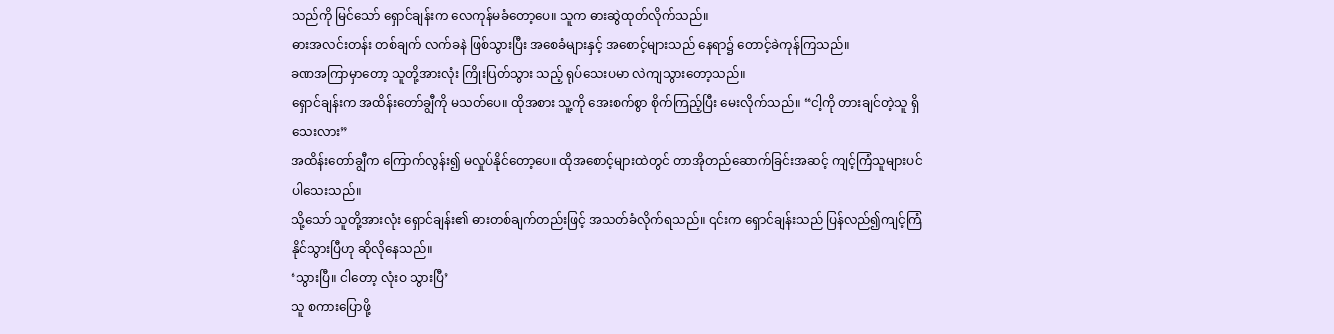သည်ကို မြင်သော် ရှောင်ချန်းက လေကုန်မခံတော့ပေ။ သူက ဓားဆွဲထုတ်လိုက်သည်။
ဓားအလင်းတန်း တစ်ချက် လက်ခနဲ ဖြစ်သွားပြီး အစေခံများနှင့် အစောင့်များသည် နေရာ၌ တောင့်ခဲကုန်ကြသည်။
ခဏအကြာမှာတော့ သူတို့အားလုံး ကြိုးပြတ်သွား သည့် ရုပ်သေးပမာ လဲကျသွားတော့သည်။
ရှောင်ချန်းက အထိန်းတော်ချွီကို မသတ်ပေ။ ထိုအစား သူ့ကို အေးစက်စွာ စိုက်ကြည့်ပြီး မေးလိုက်သည်။ “ငါ့ကို တားချင်တဲ့သူ ရှိသေးလား”
အထိန်းတော်ချွီက ကြောက်လွန်း၍ မလှုပ်နိုင်တော့ပေ။ ထိုအစောင့်များထဲတွင် တာအိုတည်ဆောက်ခြင်းအဆင့် ကျင့်ကြံသူများပင် ပါသေးသည်။
သို့သော် သူတို့အားလုံး ရှောင်ချန်း၏ ဓားတစ်ချက်တည်းဖြင့် အသတ်ခံလိုက်ရသည်။ ၎င်းက ရှောင်ချန်းသည် ပြန်လည်၍ကျင့်ကြံနိုင်သွားပြီဟု ဆိုလိုနေသည်။
‘သွားပြီ။ ငါတော့ လုံးဝ သွားပြီ’
သူ စကားပြောဖို့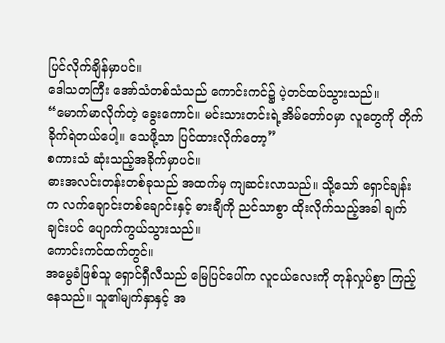ပြင်လိုက်ချိန်မှာပင်။
ဒေါသတကြီး အော်သံတစ်သံသည် ကောင်းကင်၌ ပဲ့တင်ထပ်သွားသည်။
“မောက်မာလိုက်တဲ့ ခွေးကောင်။ မင်းသားတင်းရဲ့အိမ်တော်ဝမှာ လူတွေကို တိုက်ခိုက်ရဲတယ်ပေါ့။ သေဖို့သာ ပြင်ထားလိုက်တော့”
စကားသံ ဆုံးသည့်အခိုက်မှာပင်။
ဓားအလင်းတန်းတစ်ခုသည် အထက်မှ ကျဆင်းလာသည်။ သို့သော် ရှောင်ချန်းက လက်ချောင်းတစ်ချောင်းနှင့် ဓားချီကို ညင်သာစွာ ထိုးလိုက်သည့်အခါ ချက်ချင်းပင် ပျောက်ကွယ်သွားသည်။
ကောင်းကင်ထက်တွင်။
အမွေခံဖြစ်သူ ရှောင်ရှီလီသည် မြေပြင်ပေါ်က လူငယ်လေးကို တုန်လှုပ်စွာ ကြည့်နေသည်။ သူ၏မျက်နှာနှင့် အ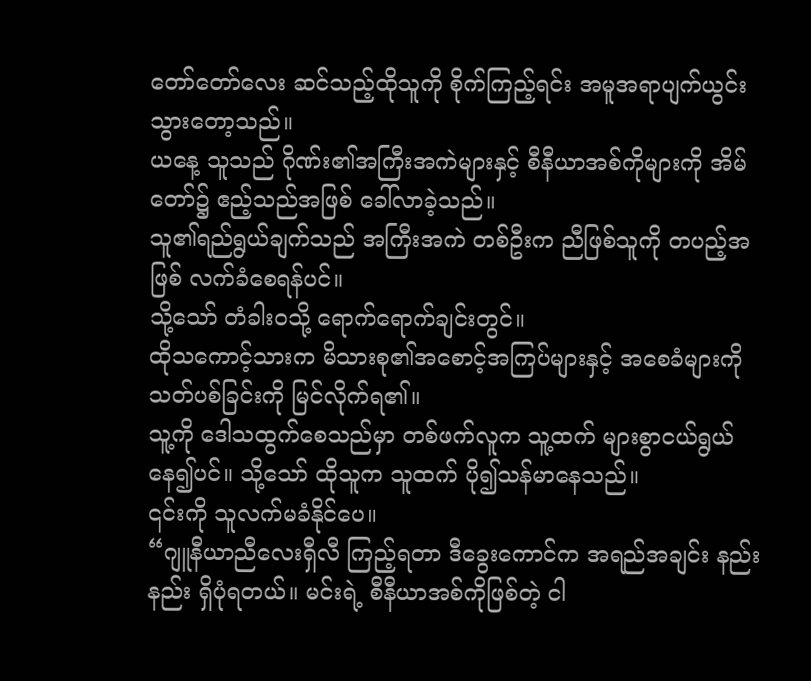တော်တော်လေး ဆင်သည့်ထိုသူကို စိုက်ကြည့်ရင်း အမူအရာပျက်ယွင်းသွားတော့သည်။
ယနေ့ သူသည် ဂိုဏ်း၏အကြီးအကဲများနှင့် စီနီယာအစ်ကိုများကို အိမ်တော်၌ ဧည့်သည်အဖြစ် ခေါ်လာခဲ့သည်။
သူ၏ရည်ရွယ်ချက်သည် အကြီးအကဲ တစ်ဦးက ညီဖြစ်သူကို တပည့်အဖြစ် လက်ခံစေရန်ပင်။
သို့သော် တံခါးဝသို့ ရောက်ရောက်ချင်းတွင်။
ထိုသကောင့်သားက မိသားစု၏အစောင့်အကြပ်များနှင့် အစေခံများကို သတ်ပစ်ခြင်းကို မြင်လိုက်ရ၏။
သူ့ကို ဒေါသထွက်စေသည်မှာ တစ်ဖက်လူက သူ့ထက် များစွာငယ်ရွယ်နေ၍ပင်။ သို့သော် ထိုသူက သူထက် ပို၍သန်မာနေသည်။
၎င်းကို သူလက်မခံနိုင်ပေ။
“ဂျူနီယာညီလေးရှီလီ ကြည့်ရတာ ဒီခွေးကောင်က အရည်အချင်း နည်းနည်း ရှိပုံရတယ်။ မင်းရဲ့ စီနီယာအစ်ကိုဖြစ်တဲ့ ငါ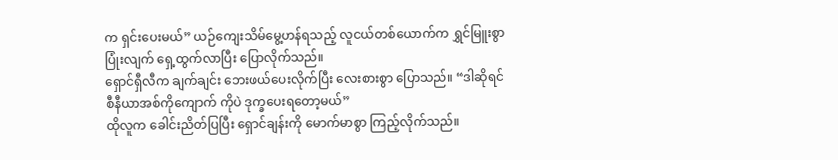က ရှင်းပေးမယ်” ယဉ်ကျေးသိမ်မွေ့ဟန်ရသည့် လူငယ်တစ်ယောက်က ရွှင်မြူးစွာ ပြုံးလျက် ရှေ့ထွက်လာပြီး ပြောလိုက်သည်။
ရှောင်ရှီလီက ချက်ချင်း ဘေးဖယ်ပေးလိုက်ပြီး လေးစားစွာ ပြောသည်။ “ဒါဆိုရင် စီနီယာအစ်ကိုကျောက် ကိုပဲ ဒုက္ခပေးရတော့မယ်”
ထိုလူက ခေါင်းညိတ်ပြပြီး ရှောင်ချန်းကို မောက်မာစွာ ကြည့်လိုက်သည်။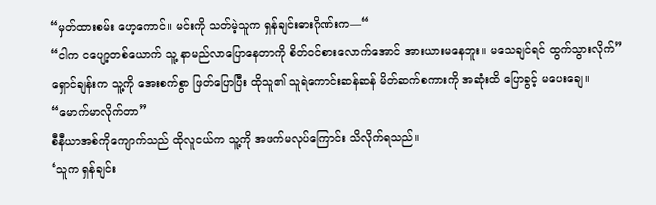“မှတ်ထားစမ်း ဟေ့ကောင်။ မင်းကို သတ်မဲ့သူက ရှန်ချင်းဓားဂိုဏ်းက—“
“ငါက ငပျော့တစ်ယောက် သူ့ နာမည်လာပြောနေတာကို စိတ်ဝင်စားလောက်အောင် အားယားမနေဘူး။ မသေချင်ရင် ထွက်သွားလိုက်”
ရှောင်ချန်းက သူ့ကို အေးစက်စွာ ဖြတ်ပြောပြီး ထိုသူ၏ သူရဲကောင်းဆန်ဆန် မိတ်ဆက်စကားကို အဆုံးထိ ပြောခွင့် မပေးချေ။
“မောက်မာလိုက်တာ”
စီနီယာအစ်ကိုကျောက်သည် ထိုလူငယ်က သူ့ကို အဖက်မလုပ်ကြောင်း သိလိုက်ရသည်။
‘သူက ရှန်ချင်း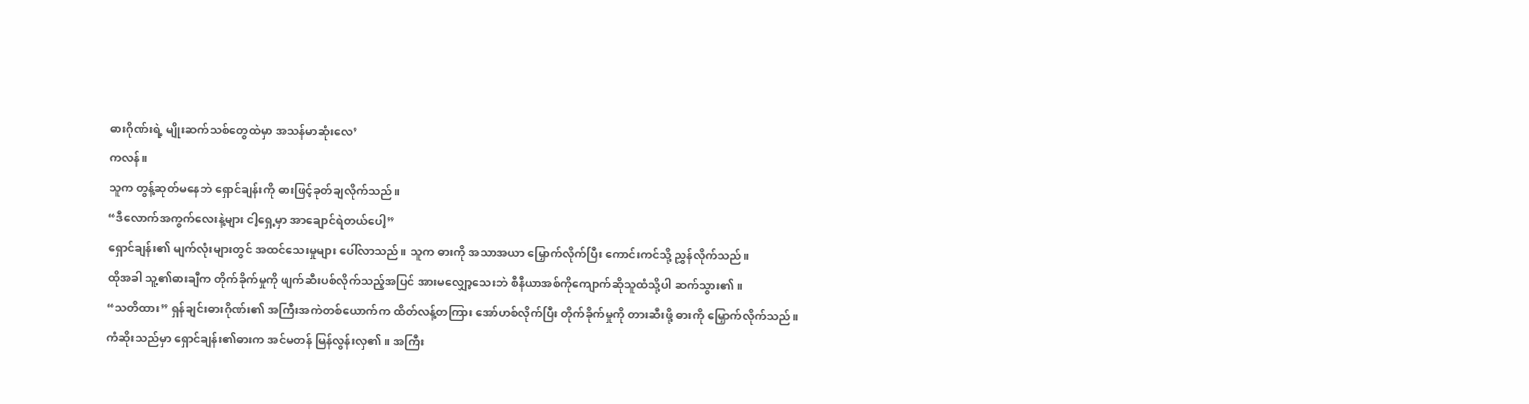ဓားဂိုဏ်းရဲ့ မျိုးဆက်သစ်တွေထဲမှာ အသန်မာဆုံးလေ’
ကလန်။
သူက တွန့်ဆုတ်မနေဘဲ ရှောင်ချန်းကို ဓားဖြင့်ခုတ်ချလိုက်သည်။
“ဒီလောက်အကွက်လေးနဲ့များ ငါ့ရှေ့မှာ အာချောင်ရဲတယ်ပေါ့”
ရှောင်ချန်း၏ မျက်လုံးများတွင် အထင်သေးမှုများ ပေါ်လာသည်။ သူက ဓားကို အသာအယာ မြှောက်လိုက်ပြီး ကောင်းကင်သို့ ညွှန်လိုက်သည်။
ထိုအခါ သူ့၏ဓားချီက တိုက်ခိုက်မှုကို ဖျက်ဆီးပစ်လိုက်သည့်အပြင် အားမလျှော့သေးဘဲ စီနီယာအစ်ကိုကျောက်ဆိုသူထံသို့ပါ ဆက်သွား၏။
“သတိထား” ရှန်ချင်းဓားဂိုဏ်း၏ အကြီးအကဲတစ်ယောက်က ထိတ်လန့်တကြား အော်ဟစ်လိုက်ပြီး တိုက်ခိုက်မှုကို တားဆီးဖို့ ဓားကို မြှောက်လိုက်သည်။
ကံဆိုးသည်မှာ ရှောင်ချန်း၏ဓားက အင်မတန် မြန်လွန်းလှ၏။ အကြီး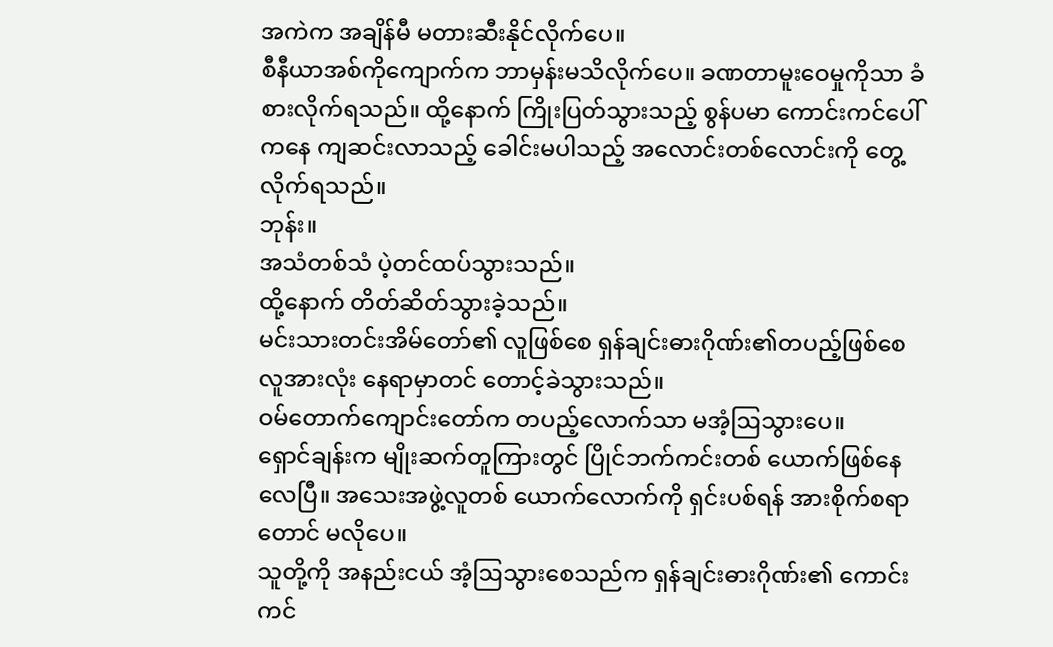အကဲက အချိန်မီ မတားဆီးနိုင်လိုက်ပေ။
စီနီယာအစ်ကိုကျောက်က ဘာမှန်းမသိလိုက်ပေ။ ခဏတာမူးဝေမှုကိုသာ ခံစားလိုက်ရသည်။ ထို့နောက် ကြိုးပြတ်သွားသည့် စွန်ပမာ ကောင်းကင်ပေါ်ကနေ ကျဆင်းလာသည့် ခေါင်းမပါသည့် အလောင်းတစ်လောင်းကို တွေ့လိုက်ရသည်။
ဘုန်း။
အသံတစ်သံ ပဲ့တင်ထပ်သွားသည်။
ထို့နောက် တိတ်ဆိတ်သွားခဲ့သည်။
မင်းသားတင်းအိမ်တော်၏ လူဖြစ်စေ ရှန်ချင်းဓားဂိုဏ်း၏တပည့်ဖြစ်စေ လူအားလုံး နေရာမှာတင် တောင့်ခဲသွားသည်။
ဝမ်တောက်ကျောင်းတော်က တပည့်လောက်သာ မအံ့ဩသွားပေ။
ရှောင်ချန်းက မျိုးဆက်တူကြားတွင် ပြိုင်ဘက်ကင်းတစ် ယောက်ဖြစ်နေလေပြီ။ အသေးအဖွဲ့လူတစ် ယောက်လောက်ကို ရှင်းပစ်ရန် အားစိုက်စရာတောင် မလိုပေ။
သူတို့ကို အနည်းငယ် အံ့ဩသွားစေသည်က ရှန်ချင်းဓားဂိုဏ်း၏ ကောင်းကင်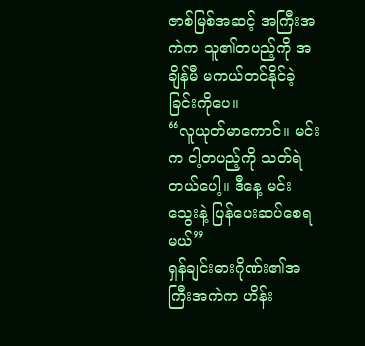ဇာစ်မြစ်အဆင့် အကြီးအကဲက သူ၏တပည့်ကို အချိန်မီ မကယ်တင်နိုင်ခဲ့ခြင်းကိုပေ။
“လူယုတ်မာကောင်။ မင်းက ငါ့တပည့်ကို သတ်ရဲတယ်ပေါ့။ ဒီနေ့ မင်း သွေးနဲ့ ပြန်ပေးဆပ်စေရမယ်”
ရှန်ချင်းဓားဂိုဏ်း၏အကြီးအကဲက ဟိန်း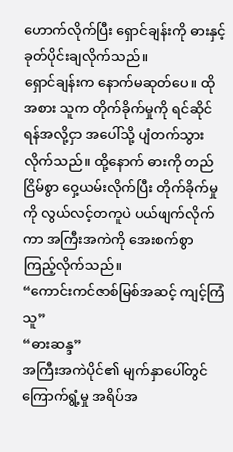ဟောက်လိုက်ပြီး ရှောင်ချန်းကို ဓားနှင့် ခုတ်ပိုင်းချလိုက်သည်။
ရှောင်ချန်းက နောက်မဆုတ်ပေ။ ထိုအစား သူက တိုက်ခိုက်မှုကို ရင်ဆိုင်ရန်အလို့ငှာ အပေါ်သို့ ပျံတက်သွားလိုက်သည်။ ထို့နောက် ဓားကို တည်ငြိမ်စွာ ဝှေ့ယမ်းလိုက်ပြီး တိုက်ခိုက်မှုကို လွယ်လင့်တကူပဲ ပယ်ဖျက်လိုက်ကာ အကြီးအကဲကို အေးစက်စွာ ကြည့်လိုက်သည်။
“ကောင်းကင်ဇာစ်မြစ်အဆင့် ကျင့်ကြံသူ”
“ဓားဆန္ဒ”
အကြီးအကဲပိုင်၏ မျက်နှာပေါ်တွင် ကြောက်ရွံ့မှု အရိပ်အ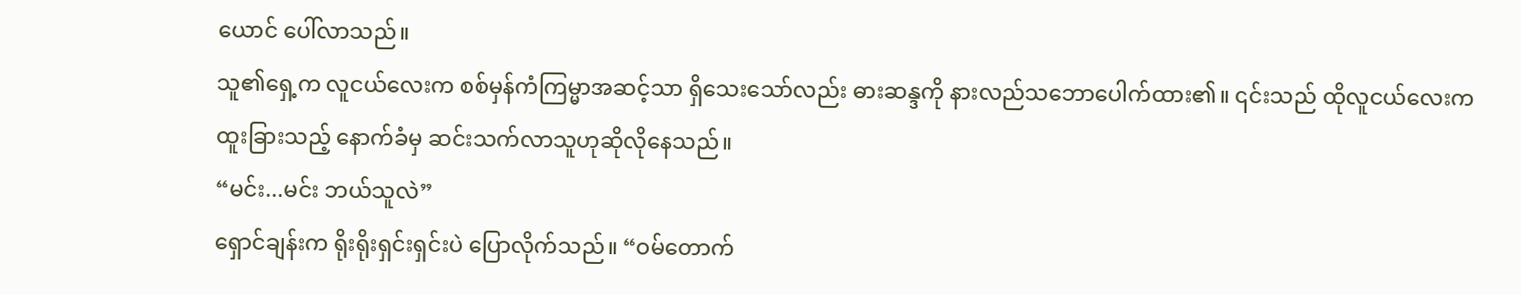ယောင် ပေါ်လာသည်။
သူ၏ရှေ့က လူငယ်လေးက စစ်မှန်ကံကြမ္မာအဆင့်သာ ရှိသေးသော်လည်း ဓားဆန္ဒကို နားလည်သဘောပေါက်ထား၏။ ၎င်းသည် ထိုလူငယ်လေးက ထူးခြားသည့် နောက်ခံမှ ဆင်းသက်လာသူဟုဆိုလိုနေသည်။
“မင်း...မင်း ဘယ်သူလဲ”
ရှောင်ချန်းက ရိုးရိုးရှင်းရှင်းပဲ ပြောလိုက်သည်။ “ဝမ်တောက်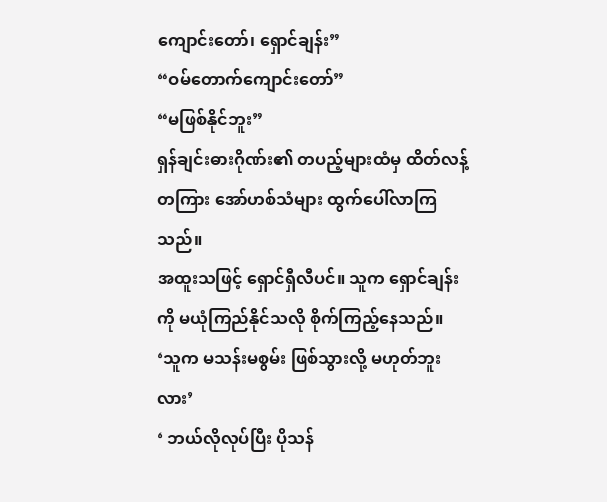ကျောင်းတော်၊ ရှောင်ချန်း”
“ဝမ်တောက်ကျောင်းတော်”
“မဖြစ်နိုင်ဘူး”
ရှန်ချင်းဓားဂိုဏ်း၏ တပည့်များထံမှ ထိတ်လန့်တကြား အော်ဟစ်သံများ ထွက်ပေါ်လာကြသည်။
အထူးသဖြင့် ရှောင်ရှီလီပင်။ သူက ရှောင်ချန်းကို မယုံကြည်နိုင်သလို စိုက်ကြည့်နေသည်။
‘သူက မသန်းမစွမ်း ဖြစ်သွားလို့ မဟုတ်ဘူးလား’
‘ ဘယ်လိုလုပ်ပြီး ပိုသန်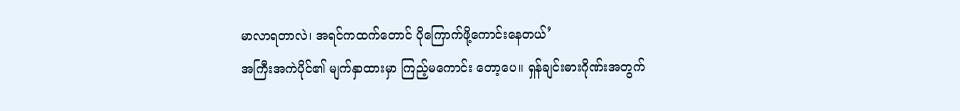မာလာရတာလဲ၊ အရင်ကထက်တောင် ပိုကြောက်ဖို့ကောင်းနေတယ်’
အကြီးအကဲပိုင်၏ မျက်နှာထားမှာ ကြည့်မကောင်း တော့ပေ။ ရှန်ချင်းဓားဂိုဏ်းအတွက်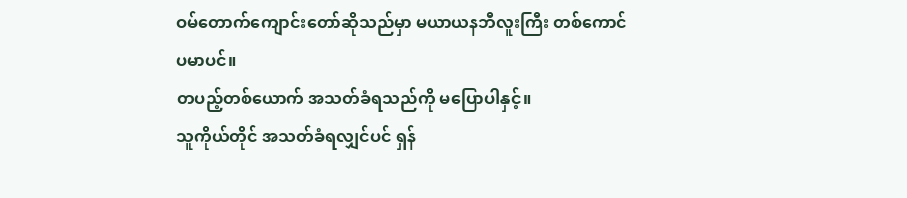ဝမ်တောက်ကျောင်းတော်ဆိုသည်မှာ မယာယနဘီလူးကြီး တစ်ကောင်ပမာပင်။
တပည့်တစ်ယောက် အသတ်ခံရသည်ကို မပြောပါနှင့်။
သူကိုယ်တိုင် အသတ်ခံရလျှင်ပင် ရှန်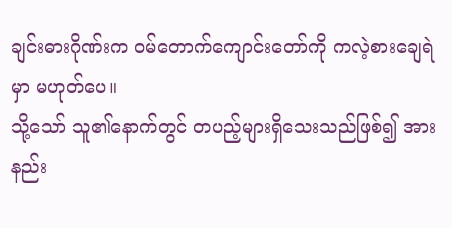ချင်းဓားဂိုဏ်းက ဝမ်တောက်ကျောင်းတော်ကို ကလဲ့စားချေရဲမှာ မဟုတ်ပေ။
သို့သော် သူ၏နောက်တွင် တပည့်များရှိသေးသည်ဖြစ်၍ အားနည်း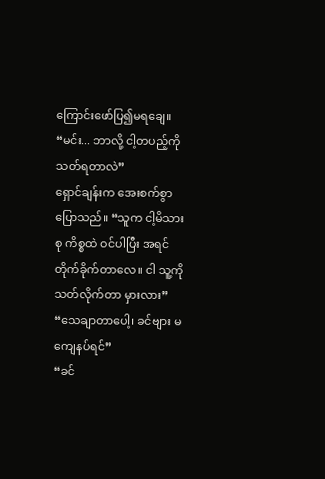ကြောင်းဖော်ပြ၍မရချေ။
“မင်း... ဘာလို့ ငါ့တပည့်ကို သတ်ရတာလဲ”
ရှောင်ချန်းက အေးစက်စွာ ပြောသည်။ “သူက ငါ့မိသားစု ကိစ္စထဲ ဝင်ပါပြီး အရင် တိုက်ခိုက်တာလေ။ ငါ သူ့ကို သတ်လိုက်တာ မှားလား”
“သေချာတာပေါ့၊ ခင်ဗျား မကျေနပ်ရင်”
“ခင်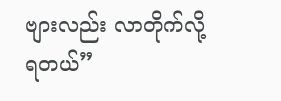ဗျားလည်း လာတိုက်လို့ ရတယ်”